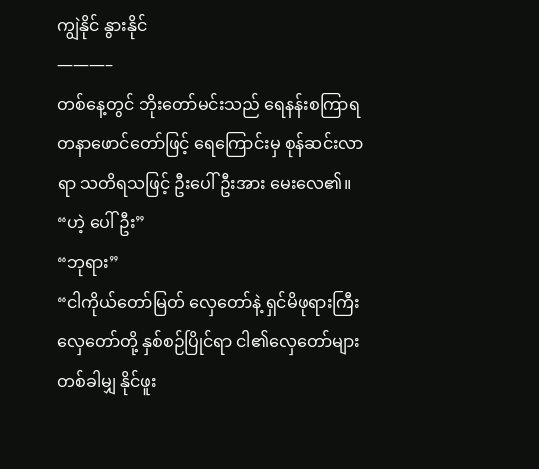ကျွဲနိုင် နွားနိုင်
———–
တစ်နေ့တွင် ဘိုးတော်မင်းသည် ရေနန်းစကြာရတနာဖောင်တော်ဖြင့် ရေကြောင်းမှ စုန်ဆင်းလာရာ သတိရသဖြင့် ဦးပေါ်ဦးအား မေးလေ၏။
“ဟဲ့ ပေါ်ဦး”
“ဘုရား”
“ငါကိုယ်တော်မြတ် လှေတော်နဲ့ ရှင်မိဖုရားကြီးလှေတော်တို့ နှစ်စဉ်ပြိုင်ရာ ငါ၏လှေတော်များ တစ်ခါမျှ နိုင်ဖူး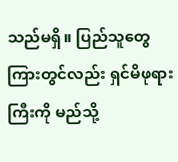သည်မရှိ။ ပြည်သူတွေကြားတွင်လည်း ရှင်မိဖုရားကြီးကို မည်သို့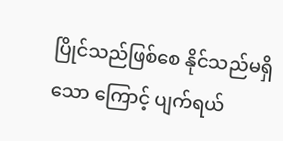ပြိုင်သည်ဖြစ်စေ နိုင်သည်မရှိသော ကြောင့် ပျက်ရယ်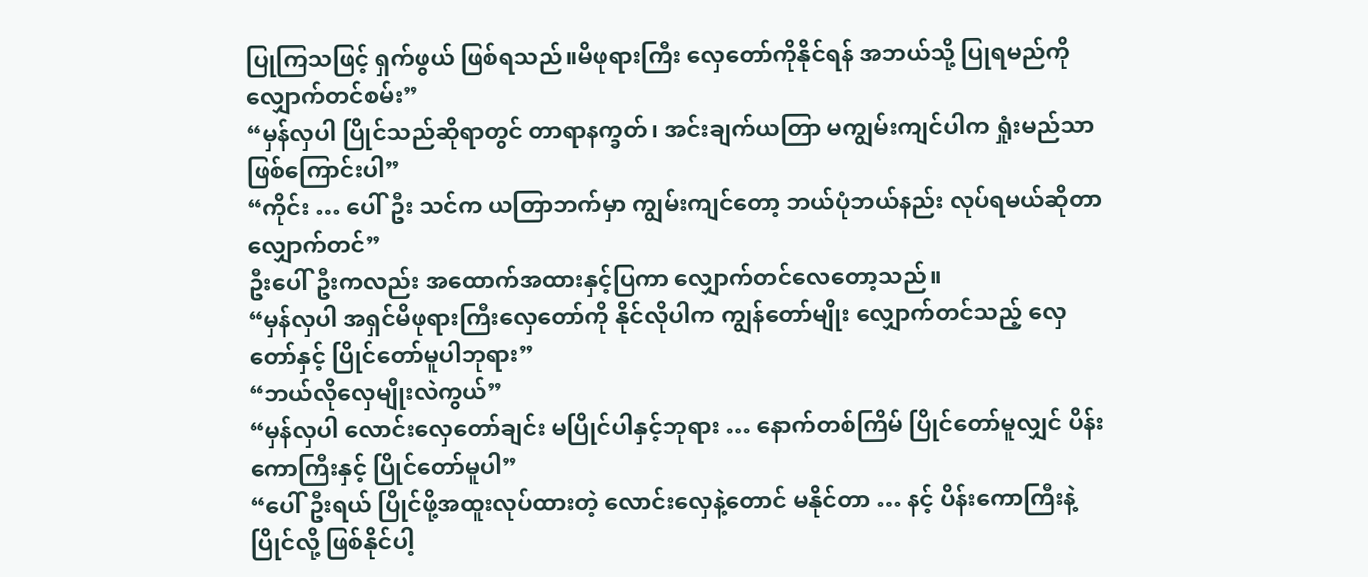ပြုကြသဖြင့် ရှက်ဖွယ် ဖြစ်ရသည်။မိဖုရားကြီး လှေတော်ကိုနိုင်ရန် အဘယ်သို့ ပြုရမည်ကို လျှောက်တင်စမ်း”
“မှန်လှပါ ပြိုင်သည်ဆိုရာတွင် တာရာနက္ခတ်၊ အင်းချက်ယတြာ မကျွမ်းကျင်ပါက ရှုံးမည်သာ ဖြစ်ကြောင်းပါ”
“ကိုင်း … ပေါ်ဦး သင်က ယတြာဘက်မှာ ကျွမ်းကျင်တော့ ဘယ်ပုံဘယ်နည်း လုပ်ရမယ်ဆိုတာ လျှောက်တင်”
ဦးပေါ်ဦးကလည်း အထောက်အထားနှင့်ပြကာ လျှောက်တင်လေတော့သည်။
“မှန်လှပါ အရှင်မိဖုရားကြီးလှေတော်ကို နိုင်လိုပါက ကျွန်တော်မျိုး လျှောက်တင်သည့် လှေတော်နှင့် ပြိုင်တော်မူပါဘုရား”
“ဘယ်လိုလှေမျိုးလဲကွယ်”
“မှန်လှပါ လောင်းလှေတော်ချင်း မပြိုင်ပါနှင့်ဘုရား … နောက်တစ်ကြိမ် ပြိုင်တော်မူလျှင် ပိန်းကောကြီးနှင့် ပြိုင်တော်မူပါ”
“ပေါ်ဦးရယ် ပြိုင်ဖို့အထူးလုပ်ထားတဲ့ လောင်းလှေနဲ့တောင် မနိုင်တာ … နင့် ပိန်းကောကြီးနဲ့ ပြိုင်လို့ ဖြစ်နိုင်ပါ့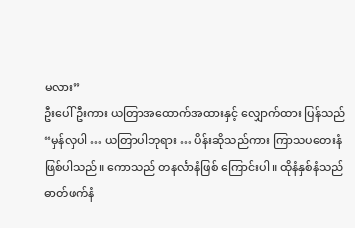မလား”
ဦးပေါ်ဦးကား ယတြာအထောက်အထားနှင့် လျှောက်ထား ပြန်သည်
“မှန်လှပါ … ယတြာပါဘုရား … ပိန်းဆိုသည်ကား ကြာသပတေးနံ ဖြစ်ပါသည်။ ကောသည် တနင်္လာနံဖြစ် ကြောင်းပါ။ ထိုနံနှစ်နံသည် ဓာတ်ဖက်နံ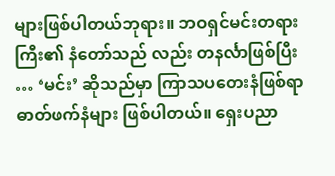များဖြစ်ပါတယ်ဘုရား။ ဘဝရှင်မင်းတရားကြီး၏ နံတော်သည် လည်း တနင်္လာဖြစ်ပြီး … ‘မင်း’ ဆိုသည်မှာ ကြာသပတေးနံဖြစ်ရာ ဓာတ်ဖက်နံများ ဖြစ်ပါတယ်။ ရှေးပညာ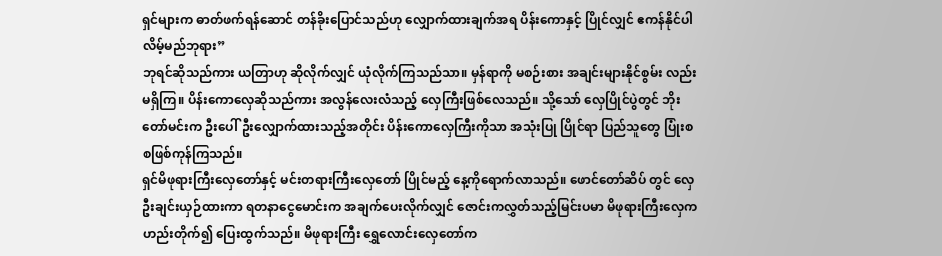ရှင်များက ဓာတ်ဖက်ရန်ဆောင် တန်ခိုးပြောင်သည်ဟု လျှောက်ထားချက်အရ ပိန်းကောနှင့် ပြိုင်လျှင် ဧကန်နိုင်ပါလိမ့်မည်ဘုရား”
ဘုရင်ဆိုသည်ကား ယတြာဟု ဆိုလိုက်လျှင် ယုံလိုက်ကြသည်သာ။ မှန်ရာကို မစဉ်းစား အချင်းများနိုင်စွမ်း လည်းမရှိကြ။ ပိန်းကောလှေဆိုသည်ကား အလွန်လေးလံသည့် လှေကြီးဖြစ်လေသည်။ သို့သော် လှေပြိုင်ပွဲတွင် ဘိုးတော်မင်းက ဦးပေါ်ဦးလျှောက်ထားသည့်အတိုင်း ပိန်းကောလှေကြီးကိုသာ အသုံးပြု ပြိုင်ရာ ပြည်သူတွေ ပြုံးစစဖြစ်ကုန်ကြသည်။
ရှင်မိဖုရားကြီးလှေတော်နှင့် မင်းတရားကြီးလှေတော် ပြိုင်မည့် နေ့ကိုရောက်လာသည်။ ဖောင်တော်ဆိပ် တွင် လှေဦးချင်းယှဉ်ထားကာ ရတနာငွေမောင်းက အချက်ပေးလိုက်လျှင် ဇောင်းကလွှတ်သည့်မြင်းပမာ မိဖုရားကြီးလှေက ဟည်းတိုက်၍ ပြေးထွက်သည်။ မိဖုရားကြီး ရွှေလောင်းလှေတော်က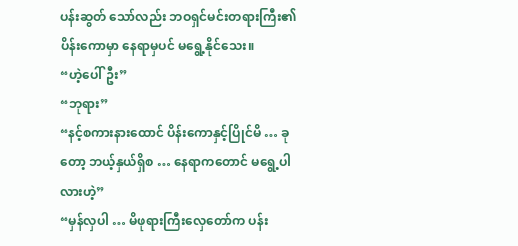ပန်းဆွတ် သော်လည်း ဘဝရှင်မင်းတရားကြီး၏ ပိန်းကောမှာ နေရာမှပင် မရွေ့နိုင်သေး။
“ဟဲ့ပေါ်ဦး”
“ဘုရား”
“နင့်စကားနားထောင် ပိန်းကောနှင့်ပြိုင်မိ … ခုတော့ ဘယ့်နှယ်ရှိစ … နေရာကတောင် မရွေ့ပါလားဟဲ့”
“မှန်လှပါ … မိဖုရားကြီးလှေတော်က ပန်း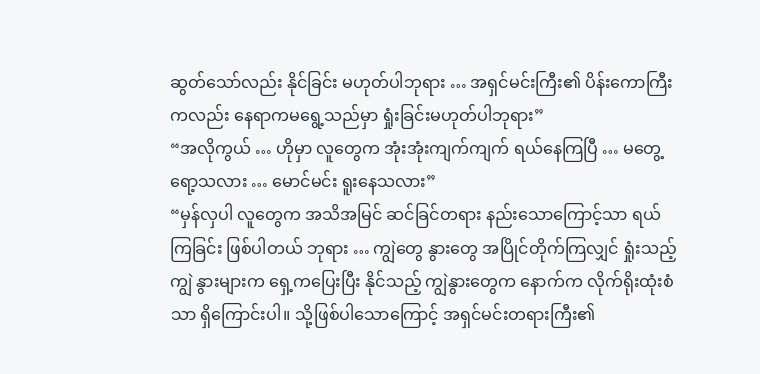ဆွတ်သော်လည်း နိုင်ခြင်း မဟုတ်ပါဘုရား … အရှင်မင်းကြီး၏ ပိန်းကောကြီးကလည်း နေရာကမရွေ့သည်မှာ ရှုံးခြင်းမဟုတ်ပါဘုရား”
“အလိုကွယ် … ဟိုမှာ လူတွေက အုံးအုံးကျက်ကျက် ရယ်နေကြပြီ … မတွေ့ရော့သလား … မောင်မင်း ရူးနေသလား”
“မှန်လှပါ လူတွေက အသိအမြင် ဆင်ခြင်တရား နည်းသောကြောင့်သာ ရယ်ကြခြင်း ဖြစ်ပါတယ် ဘုရား … ကျွဲတွေ နွားတွေ အပြိုင်တိုက်ကြလျှင် ရှုံးသည့်ကျွဲ နွားများက ရှေ့ကပြေးပြီး နိုင်သည့် ကျွဲနွားတွေက နောက်က လိုက်ရိုးထုံးစံသာ ရှိကြောင်းပါ။ သို့ဖြစ်ပါသောကြောင့် အရှင်မင်းတရားကြီး၏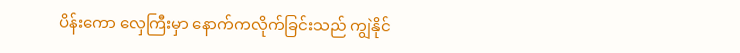ပိန်းကော လှေကြီးမှာ နောက်ကလိုက်ခြင်းသည် ကျွဲနိုင်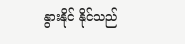နွားနိုင် နိုင်သည်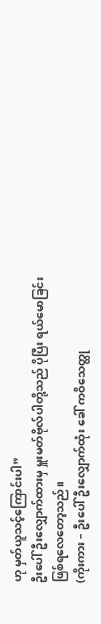ဟု မှတ်ယူသင့်ကြောင်းပါ”
ဦးပေါ်ဦးလျှောက်ထားမှ မှူးမတ်ဗိုလ်ပါတို့သည် ပိုပြီး ရယ်မောခြင်း ဖြစ်ရလေတော့သည်။
(ကိုးကား – ဦးပေါ်ဦးလျှောက်ထုံး ခေါ် ကဝိသေတ္ထု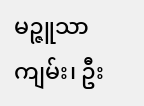မဉ္ဇူသာကျမ်း၊ ဦး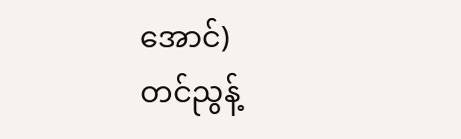အောင်)
တင်ညွန့်